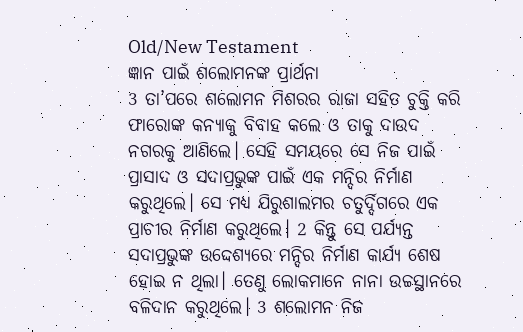Old/New Testament
ଜ୍ଞାନ ପାଇଁ ଶଲୋମନଙ୍କ ପ୍ରାର୍ଥନା
3 ତା’ପରେ ଶଲୋମନ ମିଶରର ରାଜା ସହିତ ଚୁକ୍ତି କରି ଫାରୋଙ୍କ କନ୍ୟାକୁ ବିବାହ କଲେ ଓ ତାକୁ ଦାଉଦ ନଗରକୁ ଆଣିଲେ। ସେହି ସମୟରେ ସେ ନିଜ ପାଇଁ ପ୍ରାସାଦ ଓ ସଦାପ୍ରଭୁଙ୍କ ପାଇଁ ଏକ ମନ୍ଦିର ନିର୍ମାଣ କରୁଥିଲେ। ସେ ମଧ୍ୟ ଯିରୁଶାଲମର ଚତୁର୍ଦ୍ଦିଗରେ ଏକ ପ୍ରାଚୀର ନିର୍ମାଣ କରୁଥିଲେ। 2 କିନ୍ତୁ ସେ ପର୍ଯ୍ୟନ୍ତ ସଦାପ୍ରଭୁଙ୍କ ଉଦ୍ଦେଶ୍ୟରେ ମନ୍ଦିର ନିର୍ମାଣ କାର୍ଯ୍ୟ ଶେଷ ହୋଇ ନ ଥିଲା। ତେଣୁ ଲୋକମାନେ ନାନା ଉଚ୍ଚସ୍ଥାନରେ ବଳିଦାନ କରୁଥିଲେ। 3 ଶଲୋମନ ନିଜ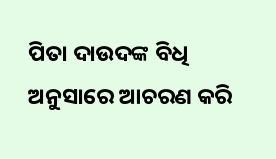ପିତା ଦାଉଦଙ୍କ ବିଧି ଅନୁସାରେ ଆଚରଣ କରି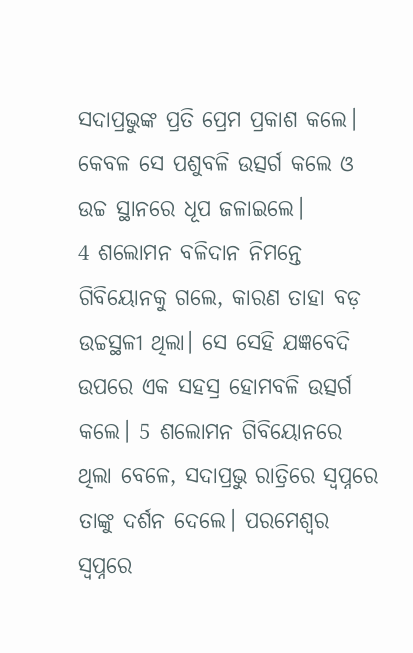ସଦାପ୍ରଭୁଙ୍କ ପ୍ରତି ପ୍ରେମ ପ୍ରକାଶ କଲେ। କେବଳ ସେ ପଶୁବଳି ଉତ୍ସର୍ଗ କଲେ ଓ ଉଚ୍ଚ ସ୍ଥାନରେ ଧୂପ ଜଳାଇଲେ।
4 ଶଲୋମନ ବଳିଦାନ ନିମନ୍ତେ ଗିବିୟୋନକୁ ଗଲେ, କାରଣ ତାହା ବଡ଼ ଉଚ୍ଚସ୍ଥଳୀ ଥିଲା। ସେ ସେହି ଯଜ୍ଞବେଦି ଉପରେ ଏକ ସହସ୍ର ହୋମବଳି ଉତ୍ସର୍ଗ କଲେ। 5 ଶଲୋମନ ଗିବିୟୋନରେ ଥିଲା ବେଳେ, ସଦାପ୍ରଭୁ ରାତ୍ରିରେ ସ୍ୱପ୍ନରେ ତାଙ୍କୁ ଦର୍ଶନ ଦେଲେ। ପରମେଶ୍ୱର ସ୍ୱପ୍ନରେ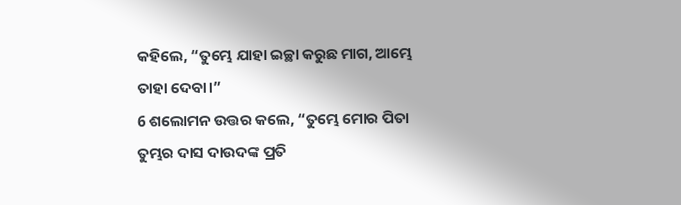କହିଲେ, “ତୁମ୍ଭେ ଯାହା ଇଚ୍ଛା କରୁଛ ମାଗ, ଆମ୍ଭେ ତାହା ଦେବା।”
6 ଶଲୋମନ ଉତ୍ତର କଲେ, “ତୁମ୍ଭେ ମୋର ପିତା ତୁମ୍ଭର ଦାସ ଦାଉଦଙ୍କ ପ୍ରତି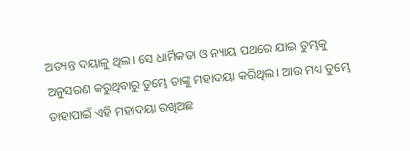ଅତ୍ୟନ୍ତ ଦୟାଳୁ ଥିଲ। ସେ ଧାର୍ମିକତା ଓ ନ୍ୟାୟ ପଥରେ ଯାଇ ତୁମ୍ଭକୁ ଅନୁସରଣ କରୁଥିବାରୁ ତୁମ୍ଭେ ତାଙ୍କୁ ମହାଦୟା କରିଥିଲ। ଆଉ ମଧ୍ୟ ତୁମ୍ଭେ ତାହାପାଇଁ ଏହି ମହାଦୟା ରଖିଅଛ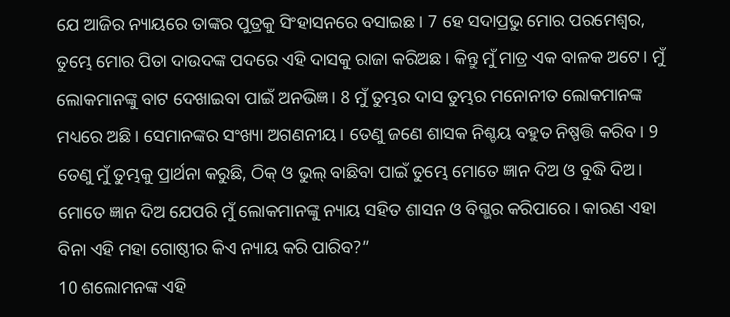ଯେ ଆଜିର ନ୍ୟାୟରେ ତାଙ୍କର ପୁତ୍ରକୁ ସିଂହାସନରେ ବସାଇଛ। 7 ହେ ସଦାପ୍ରଭୁ ମୋର ପରମେଶ୍ୱର, ତୁମ୍ଭେ ମୋର ପିତା ଦାଉଦଙ୍କ ପଦରେ ଏହି ଦାସକୁ ରାଜା କରିଅଛ। କିନ୍ତୁ ମୁଁ ମାତ୍ର ଏକ ବାଳକ ଅଟେ। ମୁଁ ଲୋକମାନଙ୍କୁ ବାଟ ଦେଖାଇବା ପାଇଁ ଅନଭିଜ୍ଞ। 8 ମୁଁ ତୁମ୍ଭର ଦାସ ତୁମ୍ଭର ମନୋନୀତ ଲୋକମାନଙ୍କ ମଧ୍ୟରେ ଅଛି। ସେମାନଙ୍କର ସଂଖ୍ୟା ଅଗଣନୀୟ। ତେଣୁ ଜଣେ ଶାସକ ନିଶ୍ଚୟ ବହୁତ ନିଷ୍ପତ୍ତି କରିବ। 9 ତେଣୁ ମୁଁ ତୁମ୍ଭକୁ ପ୍ରାର୍ଥନା କରୁଛି, ଠିକ୍ ଓ ଭୁଲ୍ ବାଛିବା ପାଇଁ ତୁମ୍ଭେ ମୋତେ ଜ୍ଞାନ ଦିଅ ଓ ବୁଦ୍ଧି ଦିଅ। ମୋତେ ଜ୍ଞାନ ଦିଅ ଯେପରି ମୁଁ ଲୋକମାନଙ୍କୁ ନ୍ୟାୟ ସହିତ ଶାସନ ଓ ବିଗ୍ଭର କରିପାରେ। କାରଣ ଏହା ବିନା ଏହି ମହା ଗୋଷ୍ଠୀର କିଏ ନ୍ୟାୟ କରି ପାରିବ?”
10 ଶଲୋମନଙ୍କ ଏହି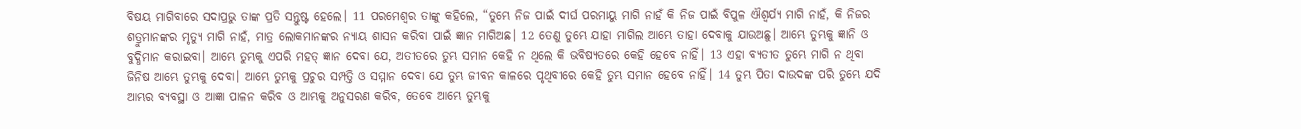ବିଷୟ ମାଗିବାରେ ସଦାପ୍ରଭୁ ତାଙ୍କ ପ୍ରତି ସନ୍ତୁଷ୍ଟ ହେଲେ। 11 ପରମେଶ୍ୱର ତାଙ୍କୁ କହିଲେ, “ତୁମ୍ଭେ ନିଜ ପାଇଁ ଦୀର୍ଘ ପରମାୟୁ ମାଗି ନାହଁ କି ନିଜ ପାଇଁ ବିପୁଳ ଐଶ୍ୱର୍ଯ୍ୟ ମାଗି ନାହଁ, କି ନିଜର ଶତ୍ରୁମାନଙ୍କର ମୃତ୍ୟୁ ମାଗି ନାହଁ, ମାତ୍ର ଲୋକମାନଙ୍କର ନ୍ୟାୟ ଶାସନ କରିବା ପାଇଁ ଜ୍ଞାନ ମାଗିଅଛ। 12 ତେଣୁ ତୁମ୍ଭେ ଯାହା ମାଗିଲ ଆମ୍ଭେ ତାହା ଦେବାକୁ ଯାଉଅଛୁ। ଆମ୍ଭେ ତୁମ୍ଭକୁ ଜ୍ଞାନି ଓ ବୁଦ୍ଧିମାନ କରାଇବା। ଆମ୍ଭେ ତୁମ୍ଭକୁ ଏପରି ମହତ୍ ଜ୍ଞାନ ଦେବା ଯେ, ଅତୀତରେ ତୁମ୍ଭ ସମାନ କେହି ନ ଥିଲେ କି ଭବିଷ୍ୟତରେ କେହି ହେବେ ନାହିଁ। 13 ଏହା ବ୍ୟତୀତ ତୁମ୍ଭେ ମାଗି ନ ଥିବା ଜିନିଷ ଆମ୍ଭେ ତୁମ୍ଭକୁ ଦେବା। ଆମ୍ଭେ ତୁମ୍ଭକୁ ପ୍ରଚୁର ସମ୍ପତ୍ତି ଓ ସମ୍ମାନ ଦେବା ଯେ ତୁମ୍ଭ ଜୀବନ କାଳରେ ପୃଥିବୀରେ କେହି ତୁମ୍ଭ ସମାନ ହେବେ ନାହିଁ। 14 ତୁମ୍ଭ ପିତା ଦାଉଦଙ୍କ ପରି ତୁମ୍ଭେ ଯଦି ଆମ୍ଭର ବ୍ୟବସ୍ଥା ଓ ଆଜ୍ଞା ପାଳନ କରିବ ଓ ଆମ୍ଭକୁ ଅନୁସରଣ କରିବ, ତେବେ ଆମ୍ଭେ ତୁମ୍ଭକୁ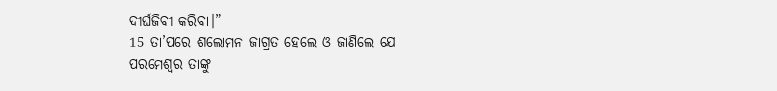ଦୀର୍ଘଜିବୀ କରିବା।”
15 ତା’ପରେ ଶଲୋମନ ଜାଗ୍ରତ ହେଲେ ଓ ଜାଣିଲେ ଯେ ପରମେଶ୍ୱର ତାଙ୍କୁ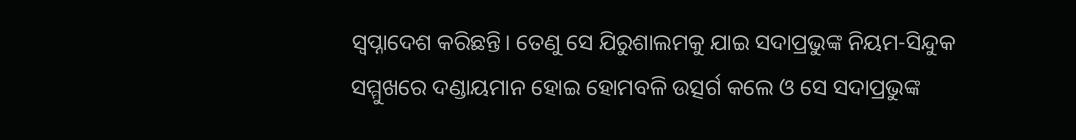ସ୍ୱପ୍ନାଦେଶ କରିଛନ୍ତି। ତେଣୁ ସେ ଯିରୁଶାଲମକୁ ଯାଇ ସଦାପ୍ରଭୁଙ୍କ ନିୟମ-ସିନ୍ଦୁକ ସମ୍ମୁଖରେ ଦଣ୍ଡାୟମାନ ହୋଇ ହୋମବଳି ଉତ୍ସର୍ଗ କଲେ ଓ ସେ ସଦାପ୍ରଭୁଙ୍କ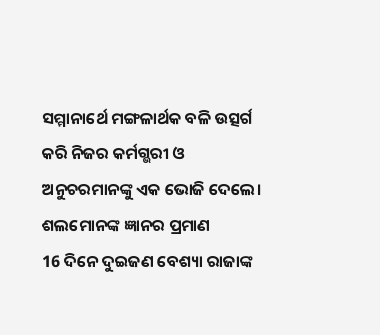ସମ୍ମାନାର୍ଥେ ମଙ୍ଗଳାର୍ଥକ ବଳି ଉତ୍ସର୍ଗ କରି ନିଜର କର୍ମଗ୍ଭରୀ ଓ ଅନୁଚରମାନଙ୍କୁ ଏକ ଭୋଜି ଦେଲେ।
ଶଲମୋନଙ୍କ ଜ୍ଞାନର ପ୍ରମାଣ
16 ଦିନେ ଦୁଇଜଣ ବେଶ୍ୟା ରାଜାଙ୍କ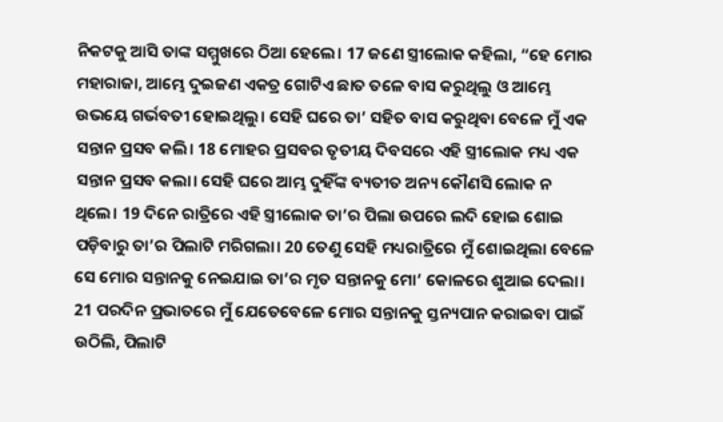ନିକଟକୁ ଆସି ତାଙ୍କ ସମ୍ମୁଖରେ ଠିଆ ହେଲେ। 17 ଜଣେ ସ୍ତ୍ରୀଲୋକ କହିଲା, “ହେ ମୋର ମହାରାଜା, ଆମ୍ଭେ ଦୁଇଜଣ ଏକତ୍ର ଗୋଟିଏ ଛାତ ତଳେ ବାସ କରୁଥିଲୁ ଓ ଆମ୍ଭେ ଉଭୟେ ଗର୍ଭବତୀ ହୋଇଥିଲୁ। ସେହି ଘରେ ତା’ ସହିତ ବାସ କରୁଥିବା ବେଳେ ମୁଁ ଏକ ସନ୍ତାନ ପ୍ରସବ କଲି। 18 ମୋହର ପ୍ରସବର ତୃତୀୟ ଦିବସରେ ଏହି ସ୍ତ୍ରୀଲୋକ ମଧ୍ୟ ଏକ ସନ୍ତାନ ପ୍ରସବ କଲା। ସେହି ଘରେ ଆମ୍ଭ ଦୁହିଁଙ୍କ ବ୍ୟତୀତ ଅନ୍ୟ କୌଣସି ଲୋକ ନ ଥିଲେ। 19 ଦିନେ ରାତ୍ରିରେ ଏହି ସ୍ତ୍ରୀଲୋକ ତା’ର ପିଲା ଉପରେ ଲଦି ହୋଇ ଶୋଇ ପଡ଼ିବାରୁ ତା’ର ପିଲାଟି ମରିଗଲା। 20 ତେଣୁ ସେହି ମଧ୍ୟରାତ୍ରିରେ ମୁଁ ଶୋଇଥିଲା ବେଳେ ସେ ମୋର ସନ୍ତାନକୁ ନେଇଯାଇ ତା’ର ମୃତ ସନ୍ତାନକୁ ମୋ’ କୋଳରେ ଶୁଆଇ ଦେଲା। 21 ପରଦିନ ପ୍ରଭାତରେ ମୁଁ ଯେତେବେଳେ ମୋର ସନ୍ତାନକୁ ସ୍ତନ୍ୟପାନ କରାଇବା ପାଇଁ ଉଠିଲି, ପିଲାଟି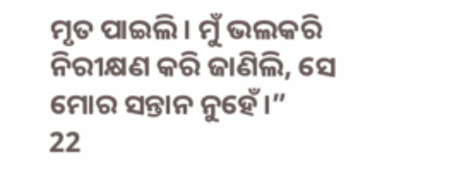ମୃତ ପାଇଲି। ମୁଁ ଭଲକରି ନିରୀକ୍ଷଣ କରି ଜାଣିଲି, ସେ ମୋର ସନ୍ତାନ ନୁହେଁ।”
22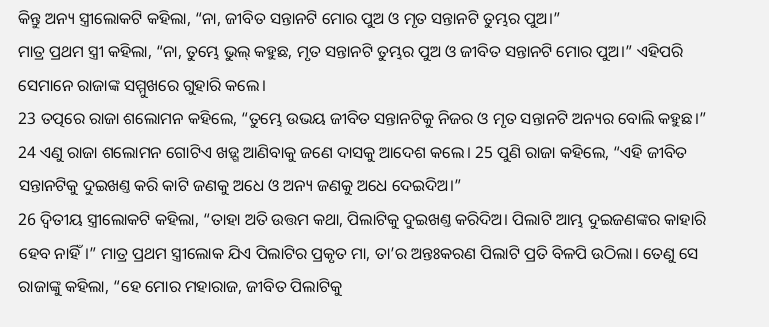କିନ୍ତୁ ଅନ୍ୟ ସ୍ତ୍ରୀଲୋକଟି କହିଲା, “ନା, ଜୀବିତ ସନ୍ତାନଟି ମୋର ପୁଅ ଓ ମୃତ ସନ୍ତାନଟି ତୁମ୍ଭର ପୁଅ।”
ମାତ୍ର ପ୍ରଥମ ସ୍ତ୍ରୀ କହିଲା, “ନା, ତୁମ୍ଭେ ଭୁଲ୍ କହୁଛ, ମୃତ ସନ୍ତାନଟି ତୁମ୍ଭର ପୁଅ ଓ ଜୀବିତ ସନ୍ତାନଟି ମୋର ପୁଅ।” ଏହିପରି ସେମାନେ ରାଜାଙ୍କ ସମ୍ମୁଖରେ ଗୁହାରି କଲେ।
23 ତତ୍ପରେ ରାଜା ଶଲୋମନ କହିଲେ, “ତୁମ୍ଭେ ଉଭୟ ଜୀବିତ ସନ୍ତାନଟିକୁ ନିଜର ଓ ମୃତ ସନ୍ତାନଟି ଅନ୍ୟର ବୋଲି କହୁଛ।” 24 ଏଣୁ ରାଜା ଶଲୋମନ ଗୋଟିଏ ଖଡ଼୍ଗ ଆଣିବାକୁ ଜଣେ ଦାସକୁ ଆଦେଶ କଲେ। 25 ପୁଣି ରାଜା କହିଲେ, “ଏହି ଜୀବିତ ସନ୍ତାନଟିକୁ ଦୁଇଖଣ୍ତ କରି କାଟି ଜଣକୁ ଅଧେ ଓ ଅନ୍ୟ ଜଣକୁ ଅଧେ ଦେଇଦିଅ।”
26 ଦ୍ୱିତୀୟ ସ୍ତ୍ରୀଲୋକଟି କହିଲା, “ତାହା ଅତି ଉତ୍ତମ କଥା, ପିଲାଟିକୁ ଦୁଇଖଣ୍ତ କରିଦିଅ। ପିଲାଟି ଆମ୍ଭ ଦୁଇଜଣଙ୍କର କାହାରି ହେବ ନାହିଁ।” ମାତ୍ର ପ୍ରଥମ ସ୍ତ୍ରୀଲୋକ ଯିଏ ପିଲାଟିର ପ୍ରକୃତ ମା, ତା’ର ଅନ୍ତଃକରଣ ପିଲାଟି ପ୍ରତି ବିଳପି ଉଠିଲା। ତେଣୁ ସେ ରାଜାଙ୍କୁ କହିଲା, “ହେ ମୋର ମହାରାଜ, ଜୀବିତ ପିଲାଟିକୁ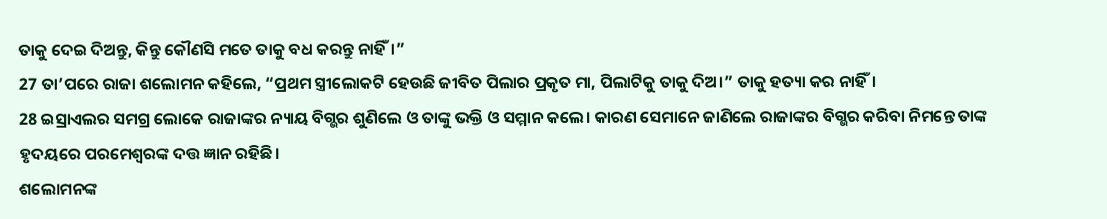ତାକୁ ଦେଇ ଦିଅନ୍ତୁ, କିନ୍ତୁ କୌଣସି ମତେ ତାକୁ ବଧ କରନ୍ତୁ ନାହିଁ।”
27 ତା’ପରେ ରାଜା ଶଲୋମନ କହିଲେ, “ପ୍ରଥମ ସ୍ତ୍ରୀଲୋକଟି ହେଉଛି ଜୀବିତ ପିଲାର ପ୍ରକୃତ ମା, ପିଲାଟିକୁ ତାକୁ ଦିଅ।” ତାକୁ ହତ୍ୟା କର ନାହିଁ।
28 ଇସ୍ରାଏଲର ସମଗ୍ର ଲୋକେ ରାଜାଙ୍କର ନ୍ୟାୟ ବିଗ୍ଭର ଶୁଣିଲେ ଓ ତାଙ୍କୁ ଭକ୍ତି ଓ ସମ୍ମାନ କଲେ। କାରଣ ସେମାନେ ଜାଣିଲେ ରାଜାଙ୍କର ବିଗ୍ଭର କରିବା ନିମନ୍ତେ ତାଙ୍କ ହୃଦୟରେ ପରମେଶ୍ୱରଙ୍କ ଦତ୍ତ ଜ୍ଞାନ ରହିଛି।
ଶଲୋମନଙ୍କ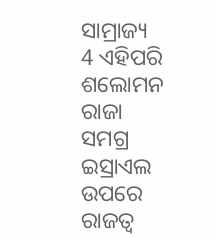ସାମ୍ରାଜ୍ୟ
4 ଏହିପରି ଶଲୋମନ ରାଜା ସମଗ୍ର ଇସ୍ରାଏଲ ଉପରେ ରାଜତ୍ୱ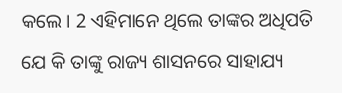କଲେ। 2 ଏହିମାନେ ଥିଲେ ତାଙ୍କର ଅଧିପତି ଯେ କି ତାଙ୍କୁ ରାଜ୍ୟ ଶାସନରେ ସାହାଯ୍ୟ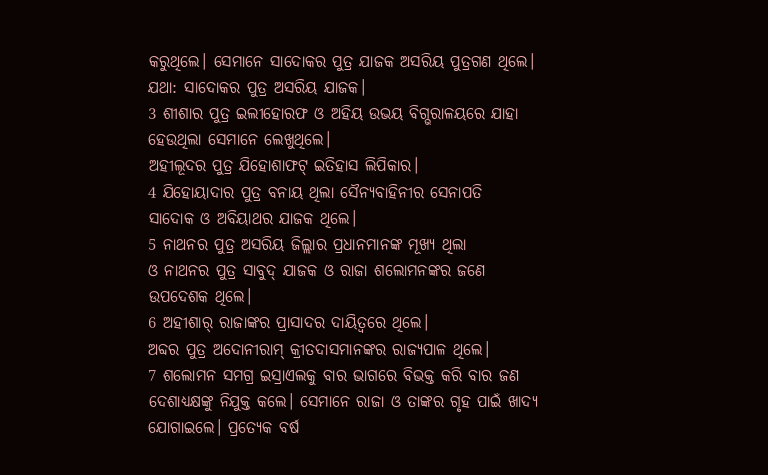କରୁଥିଲେ। ସେମାନେ ସାଦୋକର ପୁତ୍ର ଯାଜକ ଅସରିୟ ପୁତ୍ରଗଣ ଥିଲେ।
ଯଥା: ସାଦୋକର ପୁତ୍ର ଅସରିୟ ଯାଜକ।
3 ଶୀଶାର ପୁତ୍ର ଇଲୀହୋରଫ ଓ ଅହିୟ ଉଭୟ ବିଗ୍ଭରାଳୟରେ ଯାହା ହେଉଥିଲା ସେମାନେ ଲେଖୁଥିଲେ।
ଅହୀଲୂଦର ପୁତ୍ର ଯିହୋଶାଫଟ୍ ଇତିହାସ ଲିପିକାର।
4 ଯିହୋୟାଦାର ପୁତ୍ର ବନାୟ ଥିଲା ସୈନ୍ୟବାହିନୀର ସେନାପତି
ସାଦୋକ ଓ ଅବିୟାଥର ଯାଜକ ଥିଲେ।
5 ନାଥନର ପୁତ୍ର ଅସରିୟ ଜିଲ୍ଲାର ପ୍ରଧାନମାନଙ୍କ ମୂଖ୍ୟ ଥିଲା
ଓ ନାଥନର ପୁତ୍ର ସାବୁଦ୍ ଯାଜକ ଓ ରାଜା ଶଲୋମନଙ୍କର ଜଣେ ଉପଦେଶକ ଥିଲେ।
6 ଅହୀଶାର୍ ରାଜାଙ୍କର ପ୍ରାସାଦର ଦାୟିତ୍ୱରେ ଥିଲେ।
ଅବ୍ଦର ପୁତ୍ର ଅଦୋନୀରାମ୍ କ୍ରୀତଦାସମାନଙ୍କର ରାଜ୍ୟପାଳ ଥିଲେ।
7 ଶଲୋମନ ସମଗ୍ର ଇସ୍ରାଏଲକୁ ବାର ଭାଗରେ ବିଭକ୍ତ କରି ବାର ଜଣ ଦେଶାଧ୍ୟକ୍ଷଙ୍କୁ ନିଯୁକ୍ତ କଲେ। ସେମାନେ ରାଜା ଓ ତାଙ୍କର ଗୃହ ପାଇଁ ଖାଦ୍ୟ ଯୋଗାଇଲେ। ପ୍ରତ୍ୟେକ ବର୍ଷ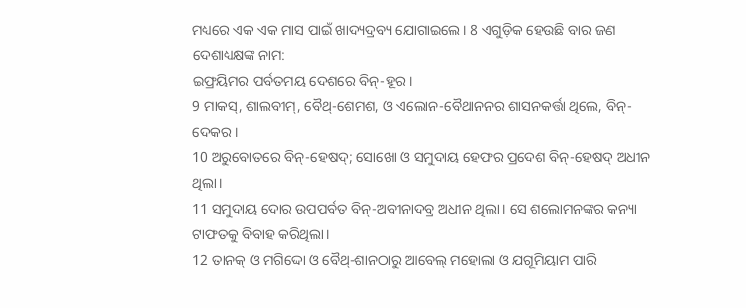ମଧ୍ୟରେ ଏକ ଏକ ମାସ ପାଇଁ ଖାଦ୍ୟଦ୍ରବ୍ୟ ଯୋଗାଇଲେ। 8 ଏଗୁଡ଼ିକ ହେଉଛି ବାର ଜଣ ଦେଶାଧ୍ୟକ୍ଷଙ୍କ ନାମ:
ଇଫ୍ରୟିମର ପର୍ବତମୟ ଦେଶରେ ବିନ୍-ହୂର।
9 ମାକସ୍, ଶାଲବୀମ୍, ବୈଥ୍-ଶେମଶ, ଓ ଏଲୋନ-ବୈଥାନନର ଶାସନକର୍ତ୍ତା ଥିଲେ, ବିନ୍-ଦେକର।
10 ଅରୁବୋତରେ ବିନ୍-ହେଷଦ୍; ସୋଖୋ ଓ ସମୁଦାୟ ହେଫର ପ୍ରଦେଶ ବିନ୍-ହେଷଦ୍ ଅଧୀନ ଥିଲା।
11 ସମୁଦାୟ ଦୋର ଉପପର୍ବତ ବିନ୍-ଅବୀନାଦବ୍ର ଅଧୀନ ଥିଲା। ସେ ଶଲୋମନଙ୍କର କନ୍ୟା ଟାଫତକୁ ବିବାହ କରିଥିଲା।
12 ତାନକ୍ ଓ ମଗିଦ୍ଦୋ ଓ ବୈଥ୍-ଶାନଠାରୁ ଆବେଲ୍ ମହୋଲା ଓ ଯଗୂମିୟାମ ପାରି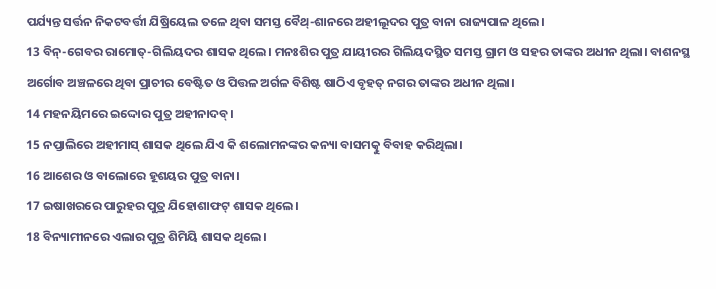ପର୍ଯ୍ୟନ୍ତ ସର୍ତ୍ତନ ନିକଟବର୍ତ୍ତୀ ଯିଷ୍ରିୟେଲ ତଳେ ଥିବା ସମସ୍ତ ବୈଥ୍-ଶାନରେ ଅହୀଲୂଦର ପୁତ୍ର ବାନା ରାଜ୍ୟପାଳ ଥିଲେ।
13 ବିନ୍-ଗେବର ରାମୋତ୍-ଗିଲିୟଦର ଶାସକ ଥିଲେ। ମନଃଶିର ପୁତ୍ର ଯାୟୀରର ଗିଲିୟଦସ୍ଥିତ ସମସ୍ତ ଗ୍ରାମ ଓ ସହର ତାଙ୍କର ଅଧୀନ ଥିଲା। ବାଶନସ୍ଥ ଅର୍ଗୋବ ଅଞ୍ଚଳରେ ଥିବା ପ୍ରାଚୀର ବେଷ୍ଟିତ ଓ ପିତ୍ତଳ ଅର୍ଗଳ ବିଶିଷ୍ଟ ଷାଠିଏ ବୃହତ୍ ନଗର ତାଙ୍କର ଅଧୀନ ଥିଲା।
14 ମହନୟିମରେ ଇଦ୍ଦୋର ପୁତ୍ର ଅହୀନାଦବ୍।
15 ନପ୍ତାଲିରେ ଅହୀମାସ୍ ଶାସକ ଥିଲେ ଯିଏ କି ଶଲୋମନଙ୍କର କନ୍ୟା ବାସମତ୍କୁ ବିବାହ କରିଥିଲା।
16 ଆଶେର ଓ ବାଲୋରେ ହୂଶୟର ପୁତ୍ର ବାନା।
17 ଇଷାଖରରେ ପାରୁହର ପୁତ୍ର ଯିହୋଶାଫଟ୍ ଶାସକ ଥିଲେ।
18 ବିନ୍ୟାମୀନରେ ଏଲାର ପୁତ୍ର ଶିମିୟି ଶାସକ ଥିଲେ।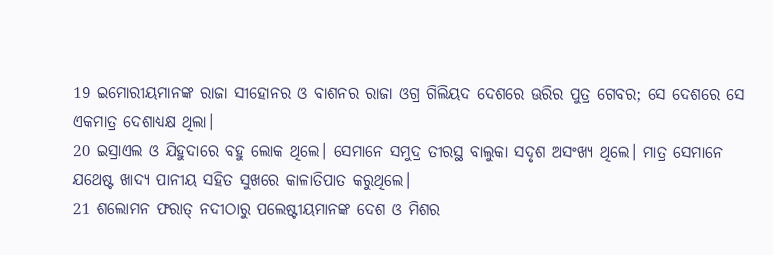19 ଇମୋରୀୟମାନଙ୍କ ରାଜା ସୀହୋନର ଓ ବାଶନର ରାଜା ଓଗ୍ର ଗିଲିୟଦ ଦେଶରେ ଊରିର ପୁତ୍ର ଗେବର; ସେ ଦେଶରେ ସେ ଏକମାତ୍ର ଦେଶାଧ୍ୟକ୍ଷ ଥିଲା।
20 ଇସ୍ରାଏଲ ଓ ଯିହୁଦାରେ ବହୁ ଲୋକ ଥିଲେ। ସେମାନେ ସମୁଦ୍ର ତୀରସ୍ଥ ବାଲୁକା ସଦୃଶ ଅସଂଖ୍ୟ ଥିଲେ। ମାତ୍ର ସେମାନେ ଯଥେଷ୍ଟ ଖାଦ୍ୟ ପାନୀୟ ସହିତ ସୁଖରେ କାଳାତିପାତ କରୁଥିଲେ।
21 ଶଲୋମନ ଫରାତ୍ ନଦୀଠାରୁ ପଲେଷ୍ଟୀୟମାନଙ୍କ ଦେଶ ଓ ମିଶର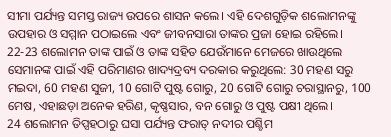ସୀମା ପର୍ଯ୍ୟନ୍ତ ସମସ୍ତ ରାଜ୍ୟ ଉପରେ ଶାସନ କଲେ। ଏହି ଦେଶଗୁଡ଼ିକ ଶଲୋମନଙ୍କୁ ଉପହାର ଓ ସମ୍ମାନ ପଠାଇଲେ ଏବଂ ଜୀବନସାରା ତାଙ୍କର ପ୍ରଜା ହୋଇ ରହିଲେ।
22-23 ଶଲୋମନ ତାଙ୍କ ପାଇଁ ଓ ତାଙ୍କ ସହିତ ଯେଉଁମାନେ ମେଜରେ ଖାଉଥିଲେ ସେମାନଙ୍କ ପାଇଁ ଏହି ପରିମାଣର ଖାଦ୍ୟଦ୍ରବ୍ୟ ଦରକାର କରୁଥିଲେ: 30 ମହଣ ସରୁ ମଇଦା, 60 ମହଣ ସୁଜୀ, 10 ଗୋଟି ପୁଷ୍ଟ ଗୋରୁ, 20 ଗୋଟି ଗୋରୁ ଚରାସ୍ଥାନରୁ, 100 ମେଷ, ଏହାଛଡ଼ା ଅନେକ ହରିଣ, କୃଷ୍ଣସାର, ବନ ଗୋରୁ ଓ ପୁଷ୍ଟ ପକ୍ଷୀ ଥିଲେ।
24 ଶଲୋମନ ତିପ୍ସହଠାରୁ ଘସା ପର୍ଯ୍ୟନ୍ତ ଫରାତ୍ ନଦୀର ପଶ୍ଚିମ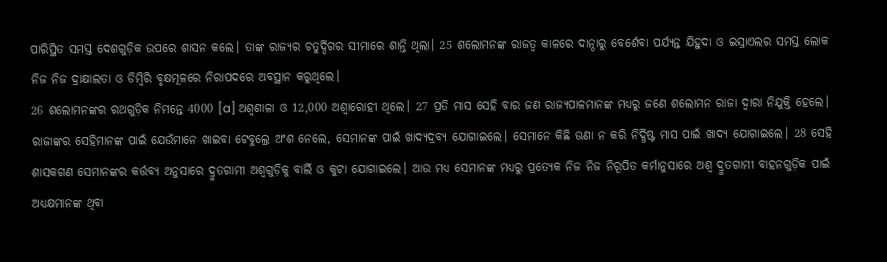ପାରିସ୍ଥିତ ସମସ୍ତ ଦେଶଗୁଡ଼ିକ ଉପରେ ଶାସନ କଲେ। ତାଙ୍କ ରାଜ୍ୟର ଚତୁର୍ଦ୍ଦିଗର ସୀମାରେ ଶାନ୍ତି ଥିଲା। 25 ଶଲୋମନଙ୍କ ରାଜତ୍ୱ କାଳରେ ଦାନ୍ଠାରୁ ବେର୍ଶେବା ପର୍ଯ୍ୟନ୍ତ ଯିହୁଦା ଓ ଇସ୍ରାଏଲର ସମସ୍ତ ଲୋକ ନିଜ ନିଜ ଦ୍ରାକ୍ଷାଲତା ଓ ଡିମ୍ବିରି ବୃକ୍ଷମୂଳରେ ନିରାପଦରେ ଅବସ୍ଥାନ କରୁଥିଲେ।
26 ଶଲୋମନଙ୍କର ରଥଗୁଡ଼ିକ ନିମନ୍ତେ 4000 [a] ଅଶ୍ୱଶାଳା ଓ 12,000 ଅଶ୍ୱାରୋହୀ ଥିଲେ। 27 ପ୍ରତି ମାସ ସେହି ବାର ଜଣ ରାଜ୍ୟପାଳମାନଙ୍କ ମଧ୍ୟରୁ ଜଣେ ଶଲୋମନ ରାଜା ଦ୍ୱାରା ନିଯୁକ୍ତି ହେଲେ। ରାଜାଙ୍କର ସେହିମାନଙ୍କ ପାଇଁ ଯେଉଁମାନେ ଖାଇବା ଟେବୁଲ୍ରେ ଅଂଶ ନେଲେ, ସେମାନଙ୍କ ପାଇଁ ଖାଦ୍ୟଦ୍ରବ୍ୟ ଯୋଗାଇଲେ। ସେମାନେ କିଛି ଊଣା ନ କରି ନିର୍ଦ୍ଧିଷ୍ଟ ମାସ ପାଇଁ ଖାଦ୍ୟ ଯୋଗାଇଲେ। 28 ସେହି ଶାସକଗଣ ସେମାନଙ୍କର କର୍ତ୍ତବ୍ୟ ଅନୁସାରେ ଦ୍ରୁତଗାମୀ ଅଶ୍ୱଗୁଡ଼ିକୁ ବାର୍ଲି ଓ କୁଟା ଯୋଗାଇଲେ। ଆଉ ମଧ୍ୟ ସେମାନଙ୍କ ମଧ୍ୟରୁ ପ୍ରତ୍ୟେକ ନିଜ ନିଜ ନିରୂପିତ କର୍ମାନୁସାରେ ଅଶ୍ୱ ଦ୍ରୁତଗାମୀ ବାହନଗୁଡ଼ିକ ପାଇଁ ଅଧ୍ୟକ୍ଷମାନଙ୍କ ଥିବା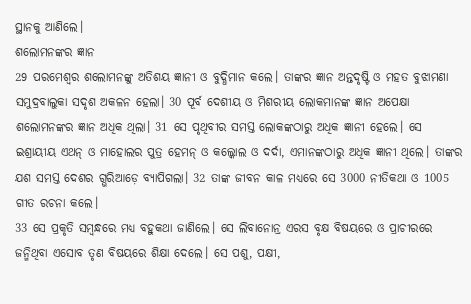ସ୍ଥାନକୁ ଆଣିଲେ।
ଶଲୋମନଙ୍କର ଜ୍ଞାନ
29 ପରମେଶ୍ୱର ଶଲୋମନଙ୍କୁ ଅତିଶୟ ଜ୍ଞାନୀ ଓ ବୁଦ୍ଧିମାନ କଲେ। ତାଙ୍କର ଜ୍ଞାନ ଅନ୍ତଦୃଷ୍ଟି ଓ ମହତ ବୁଝାମଣା ସମୁଦ୍ରବାଲୁକା ସଦୃଶ ଅକଳନ ହେଲା। 30 ପୂର୍ବ ଦେଶୀୟ ଓ ମିଶରୀୟ ଲୋକମାନଙ୍କ ଜ୍ଞାନ ଅପେକ୍ଷା ଶଲୋମନଙ୍କର ଜ୍ଞାନ ଅଧିକ ଥିଲା। 31 ସେ ପୃଥିବୀର ସମସ୍ତ ଲୋକଙ୍କଠାରୁ ଅଧିକ ଜ୍ଞାନୀ ହେଲେ। ସେ ଇଶ୍ରାୟୀୟ ଏଥନ୍ ଓ ମାହୋଲର ପୁତ୍ର ହେମନ୍ ଓ କଲ୍କୋଲ ଓ ଦର୍ଦା, ଏମାନଙ୍କଠାରୁ ଅଧିକ ଜ୍ଞାନୀ ଥିଲେ। ତାଙ୍କର ଯଶ ସମସ୍ତ ଦେଶର ଗ୍ଭରିଆଡ଼େ ବ୍ୟାପିଗଲା। 32 ତାଙ୍କ ଜୀବନ କାଳ ମଧ୍ୟରେ ସେ 3000 ନୀତିକଥା ଓ 1005 ଗୀତ ରଚନା କଲେ।
33 ସେ ପ୍ରକୃତି ସମ୍ବନ୍ଧରେ ମଧ୍ୟ ବହୁକଥା ଜାଣିଲେ। ସେ ଲିବାନୋନ୍ର ଏରସ ବୃକ୍ଷ ବିଷୟରେ ଓ ପ୍ରାଚୀରରେ ଜନ୍ମିଥିବା ଏସୋବ ତୃଣ ବିଷୟରେ ଶିକ୍ଷା ଦେଲେ। ସେ ପଶୁ, ପକ୍ଷୀ,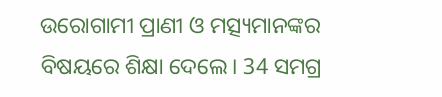ଉରୋଗାମୀ ପ୍ରାଣୀ ଓ ମତ୍ସ୍ୟମାନଙ୍କର ବିଷୟରେ ଶିକ୍ଷା ଦେଲେ। 34 ସମଗ୍ର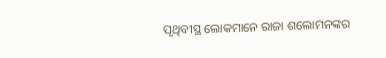ପୃଥିବୀସ୍ଥ ଲୋକମାନେ ରାଜା ଶଲୋମନଙ୍କର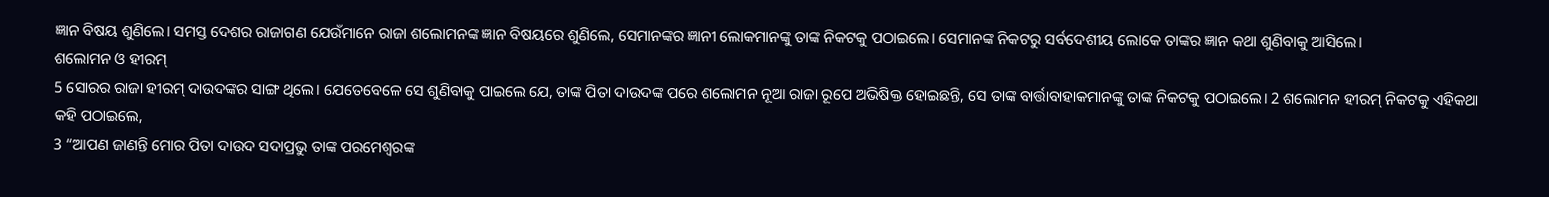ଜ୍ଞାନ ବିଷୟ ଶୁଣିଲେ। ସମସ୍ତ ଦେଶର ରାଜାଗଣ ଯେଉଁମାନେ ରାଜା ଶଲୋମନଙ୍କ ଜ୍ଞାନ ବିଷୟରେ ଶୁଣିଲେ, ସେମାନଙ୍କର ଜ୍ଞାନୀ ଲୋକମାନଙ୍କୁ ତାଙ୍କ ନିକଟକୁ ପଠାଇଲେ। ସେମାନଙ୍କ ନିକଟରୁ ସର୍ବଦେଶୀୟ ଲୋକେ ତାଙ୍କର ଜ୍ଞାନ କଥା ଶୁଣିବାକୁ ଆସିଲେ।
ଶଲୋମନ ଓ ହୀରମ୍
5 ସୋରର ରାଜା ହୀରମ୍ ଦାଉଦଙ୍କର ସାଙ୍ଗ ଥିଲେ। ଯେତେବେଳେ ସେ ଶୁଣିବାକୁ ପାଇଲେ ଯେ, ତାଙ୍କ ପିତା ଦାଉଦଙ୍କ ପରେ ଶଲୋମନ ନୂଆ ରାଜା ରୂପେ ଅଭିଷିକ୍ତ ହୋଇଛନ୍ତି, ସେ ତାଙ୍କ ବାର୍ତ୍ତାବାହାକମାନଙ୍କୁ ତାଙ୍କ ନିକଟକୁ ପଠାଇଲେ। 2 ଶଲୋମନ ହୀରମ୍ ନିକଟକୁ ଏହିକଥା କହି ପଠାଇଲେ,
3 “ଆପଣ ଜାଣନ୍ତି ମୋର ପିତା ଦାଉଦ ସଦାପ୍ରଭୁ ତାଙ୍କ ପରମେଶ୍ୱରଙ୍କ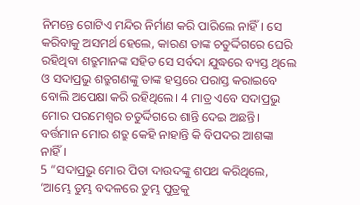ନିମନ୍ତେ ଗୋଟିଏ ମନ୍ଦିର ନିର୍ମାଣ କରି ପାରିଲେ ନାହିଁ। ସେ କରିବାକୁ ଅସମର୍ଥ ହେଲେ, କାରଣ ତାଙ୍କ ଚତୁର୍ଦ୍ଦିଗରେ ଘେରି ରହିଥିବା ଶତ୍ରୁମାନଙ୍କ ସହିତ ସେ ସର୍ବଦା ଯୁଦ୍ଧରେ ବ୍ୟସ୍ତ ଥିଲେ ଓ ସଦାପ୍ରଭୁ ଶତ୍ରୁଗଣଙ୍କୁ ତାଙ୍କ ହସ୍ତରେ ପରାସ୍ତ କରାଇବେ ବୋଲି ଅପେକ୍ଷା କରି ରହିଥିଲେ। 4 ମାତ୍ର ଏବେ ସଦାପ୍ରଭୁ ମୋର ପରମେଶ୍ୱର ଚତୁର୍ଦ୍ଦିଗରେ ଶାନ୍ତି ଦେଇ ଅଛନ୍ତି। ବର୍ତ୍ତମାନ ମୋର ଶତ୍ରୁ କେହି ନାହାନ୍ତି କି ବିପଦର ଆଶଙ୍କା ନାହିଁ।
5 “ସଦାପ୍ରଭୁ ମୋର ପିତା ଦାଉଦଙ୍କୁ ଶପଥ କରିଥିଲେ, ‘ଆମ୍ଭେ ତୁମ୍ଭ ବଦଳରେ ତୁମ୍ଭ ପୁତ୍ରକୁ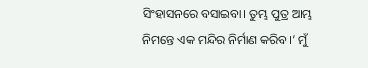ସିଂହାସନରେ ବସାଇବା। ତୁମ୍ଭ ପୁତ୍ର ଆମ୍ଭ ନିମନ୍ତେ ଏକ ମନ୍ଦିର ନିର୍ମାଣ କରିବ।’ ମୁଁ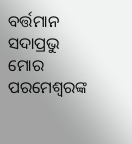ବର୍ତ୍ତମାନ ସଦାପ୍ରଭୁ ମୋର ପରମେଶ୍ୱରଙ୍କ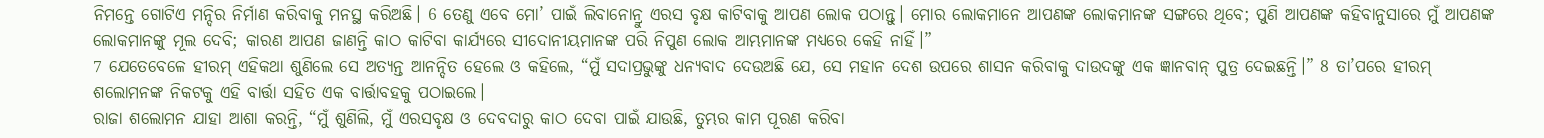ନିମନ୍ତେ ଗୋଟିଏ ମନ୍ଦିର ନିର୍ମାଣ କରିବାକୁ ମନସ୍ଥ କରିଅଛି। 6 ତେଣୁ ଏବେ ମୋ’ ପାଇଁ ଲିବାନୋନ୍ରୁ ଏରସ ବୃକ୍ଷ କାଟିବାକୁ ଆପଣ ଲୋକ ପଠାନ୍ତୁ। ମୋର ଲୋକମାନେ ଆପଣଙ୍କ ଲୋକମାନଙ୍କ ସଙ୍ଗରେ ଥିବେ; ପୁଣି ଆପଣଙ୍କ କହିବାନୁସାରେ ମୁଁ ଆପଣଙ୍କ ଲୋକମାନଙ୍କୁ ମୂଲ ଦେବି; କାରଣ ଆପଣ ଜାଣନ୍ତି କାଠ କାଟିବା କାର୍ଯ୍ୟରେ ସୀଦୋନୀୟମାନଙ୍କ ପରି ନିପୁଣ ଲୋକ ଆମ୍ଭମାନଙ୍କ ମଧ୍ୟରେ କେହି ନାହିଁ।”
7 ଯେତେବେଳେ ହୀରମ୍ ଏହିକଥା ଶୁଣିଲେ ସେ ଅତ୍ୟନ୍ତ ଆନନ୍ଦିତ ହେଲେ ଓ କହିଲେ, “ମୁଁ ସଦାପ୍ରଭୁଙ୍କୁ ଧନ୍ୟବାଦ ଦେଉଅଛି ଯେ, ସେ ମହାନ ଦେଶ ଉପରେ ଶାସନ କରିବାକୁ ଦାଉଦଙ୍କୁ ଏକ ଜ୍ଞାନବାନ୍ ପୁତ୍ର ଦେଇଛନ୍ତି।” 8 ତା’ପରେ ହୀରମ୍ ଶଲୋମନଙ୍କ ନିକଟକୁ ଏହି ବାର୍ତ୍ତା ସହିତ ଏକ ବାର୍ତ୍ତାବହକୁ ପଠାଇଲେ।
ରାଜା ଶଲୋମନ ଯାହା ଆଶା କରନ୍ତି, “ମୁଁ ଶୁଣିଲି, ମୁଁ ଏରସବୃକ୍ଷ ଓ ଦେବଦାରୁ କାଠ ଦେବା ପାଇଁ ଯାଉଛି, ତୁମ୍ଭର କାମ ପୂରଣ କରିବା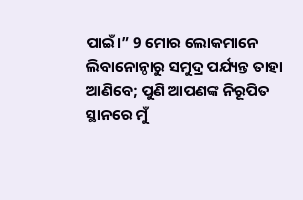ପାଇଁ।” 9 ମୋର ଲୋକମାନେ ଲିବାନୋନ୍ଠାରୁ ସମୁଦ୍ର ପର୍ଯ୍ୟନ୍ତ ତାହା ଆଣିବେ; ପୁଣି ଆପଣଙ୍କ ନିରୂପିତ ସ୍ଥାନରେ ମୁଁ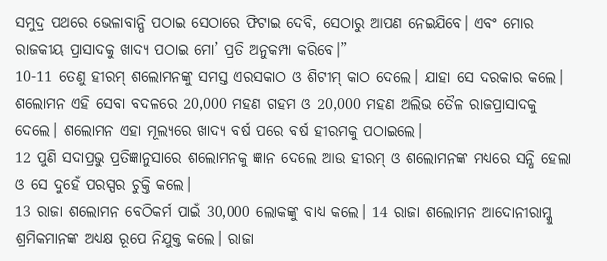ସମୁଦ୍ର ପଥରେ ଭେଳାବାନ୍ଧି ପଠାଇ ସେଠାରେ ଫିଟାଇ ଦେବି, ସେଠାରୁ ଆପଣ ନେଇଯିବେ। ଏବଂ ମୋର ରାଜକୀୟ ପ୍ରାସାଦକୁ ଖାଦ୍ୟ ପଠାଇ ମୋ’ ପ୍ରତି ଅନୁକମ୍ପା କରିବେ।”
10-11 ତେଣୁ ହୀରମ୍ ଶଲୋମନଙ୍କୁ ସମସ୍ତ ଏରସକାଠ ଓ ଶିଟୀମ୍ କାଠ ଦେଲେ। ଯାହା ସେ ଦରକାର କଲେ। ଶଲୋମନ ଏହି ସେବା ବଦଳରେ 20,000 ମହଣ ଗହମ ଓ 20,000 ମହଣ ଅଲିଭ ତୈଳ ରାଜପ୍ରାସାଦକୁ ଦେଲେ। ଶଲୋମନ ଏହା ମୂଲ୍ୟରେ ଖାଦ୍ୟ ବର୍ଷ ପରେ ବର୍ଷ ହୀରମକୁ ପଠାଇଲେ।
12 ପୁଣି ସଦାପ୍ରଭୁ ପ୍ରତିଜ୍ଞାନୁସାରେ ଶଲୋମନକୁ ଜ୍ଞାନ ଦେଲେ ଆଉ ହୀରମ୍ ଓ ଶଲୋମନଙ୍କ ମଧ୍ୟରେ ସନ୍ଧି ହେଲା ଓ ସେ ଦୁହେଁ ପରସ୍ପର ଚୁକ୍ତି କଲେ।
13 ରାଜା ଶଲୋମନ ବେଠିକର୍ମ ପାଇଁ 30,000 ଲୋକଙ୍କୁ ବାଧ୍ୟ କଲେ। 14 ରାଜା ଶଲୋମନ ଆଦୋନୀରାମ୍କୁ ଶ୍ରମିକମାନଙ୍କ ଅଧ୍ୟକ୍ଷ ରୂପେ ନିଯୁକ୍ତ କଲେ। ରାଜା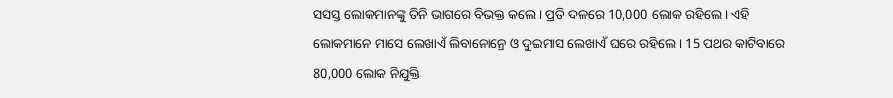ସସସ୍ତ ଲୋକମାନଙ୍କୁ ତିନି ଭାଗରେ ବିଭକ୍ତ କଲେ। ପ୍ରତି ଦଳରେ 10,000 ଲୋକ ରହିଲେ। ଏହି ଲୋକମାନେ ମାସେ ଲେଖାଏଁ ଲିବାନୋନ୍ରେ ଓ ଦୁଇମାସ ଲେଖାଏଁ ଘରେ ରହିଲେ। 15 ପଥର କାଟିବାରେ 80,000 ଲୋକ ନିଯୁକ୍ତି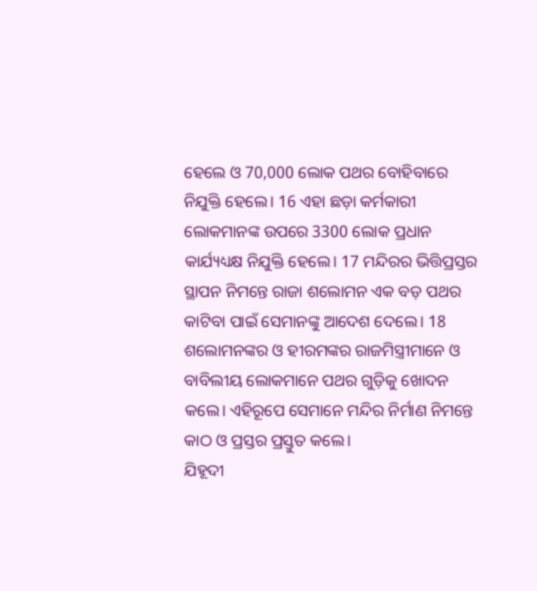ହେଲେ ଓ 70,000 ଲୋକ ପଥର ବୋହିବାରେ ନିଯୁକ୍ତି ହେଲେ। 16 ଏହା ଛଡ଼ା କର୍ମକାରୀ ଲୋକମାନଙ୍କ ଉପରେ 3300 ଲୋକ ପ୍ରଧାନ କାର୍ଯ୍ୟଧ୍ୟକ୍ଷ ନିଯୁକ୍ତି ହେଲେ। 17 ମନ୍ଦିରର ଭିତ୍ତିପ୍ରସ୍ତର ସ୍ଥାପନ ନିମନ୍ତେ ରାଜା ଶଲୋମନ ଏକ ବଡ଼ ପଥର କାଟିବା ପାଇଁ ସେମାନଙ୍କୁ ଆଦେଶ ଦେଲେ। 18 ଶଲୋମନଙ୍କର ଓ ହୀରମଙ୍କର ରାଜମିସ୍ତ୍ରୀମାନେ ଓ ବାବିଲୀୟ ଲୋକମାନେ ପଥର ଗୁଡ଼ିକୁ ଖୋଦନ କଲେ। ଏହିରୂପେ ସେମାନେ ମନ୍ଦିର ନିର୍ମାଣ ନିମନ୍ତେ କାଠ ଓ ପ୍ରସ୍ତର ପ୍ରସ୍ତୁତ କଲେ।
ଯିହୂଦୀ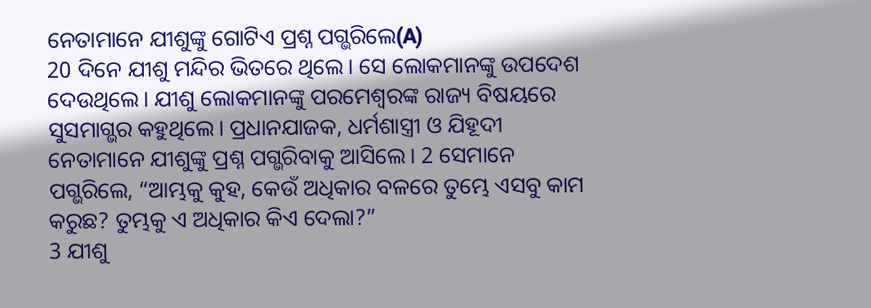ନେତାମାନେ ଯୀଶୁଙ୍କୁ ଗୋଟିଏ ପ୍ରଶ୍ନ ପଗ୍ଭରିଲେ(A)
20 ଦିନେ ଯୀଶୁ ମନ୍ଦିର ଭିତରେ ଥିଲେ। ସେ ଲୋକମାନଙ୍କୁ ଉପଦେଶ ଦେଉଥିଲେ। ଯୀଶୁ ଲୋକମାନଙ୍କୁ ପରମେଶ୍ୱରଙ୍କ ରାଜ୍ୟ ବିଷୟରେ ସୁସମାଗ୍ଭର କହୁଥିଲେ। ପ୍ରଧାନଯାଜକ, ଧର୍ମଶାସ୍ତ୍ରୀ ଓ ଯିହୂଦୀ ନେତାମାନେ ଯୀଶୁଙ୍କୁ ପ୍ରଶ୍ନ ପଗ୍ଭରିବାକୁ ଆସିଲେ। 2 ସେମାନେ ପଗ୍ଭରିଲେ, “ଆମ୍ଭକୁ କୁହ, କେଉଁ ଅଧିକାର ବଳରେ ତୁମ୍ଭେ ଏସବୁ କାମ କରୁଛ? ତୁମ୍ଭକୁ ଏ ଅଧିକାର କିଏ ଦେଲା?”
3 ଯୀଶୁ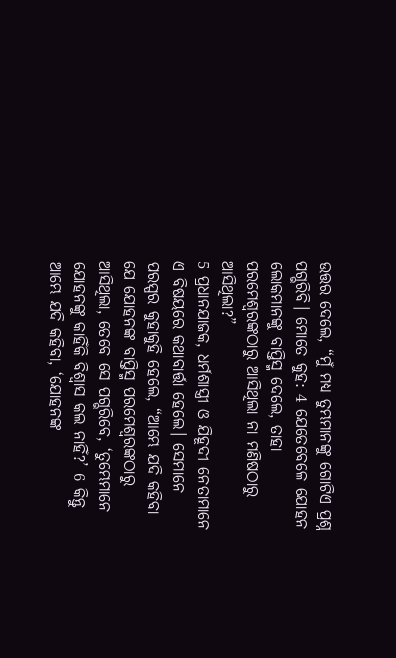ଉତ୍ତର ଦେଲେ, “ମୁଁ ମଧ୍ୟ ତୁମ୍ଭମାନଙ୍କୁ ଗୋଟିଏ ପ୍ରଶ୍ନ ପଗ୍ଭରିବି। ମୋତେ କୁହ: 4 ଯେତେବେଳେ ଯୋହନ ଲୋକମାନଙ୍କୁ ବାପ୍ତିସ୍ମ ଦେଲେ, ତାହା ପରମେଶ୍ୱରଙ୍କଠାରୁ ଆସିଥିଲା ନା ମଣିଷଠାରୁ ଆସିଥିଲା?”
5 ପ୍ରଧାନଯାଜକ, ଧର୍ମଶାସ୍ତ୍ରୀ ଓ ଯିହୂଦୀ ନେତାମାନେ ଏ ବିଷୟରେ କଥାବାର୍ତ୍ତା ହେଲେ। ସେମାନେ ପରସ୍ପର କୁହାକୁହି ହେଲେ, “ଆମ୍ଭେ ଯଦି କହିବା ଯେ ଯୋହନଙ୍କ ବାପ୍ତିସ୍ମ ପରମେଶ୍ୱରଙ୍କଠାରୁ ଆସିଥିଲା, ତେବେ ସେ ପଗ୍ଭରିବେ, ‘ତୁମ୍ଭେମାନେ ଯୋହନଙ୍କୁ କାହିଁକି ବିଶ୍ୱାସ କଲ ନାହିଁ?’ 6 କିନ୍ତୁ ଆମ୍ଭେ ଯଦି କହିବା, ‘ଯୋହନଙ୍କ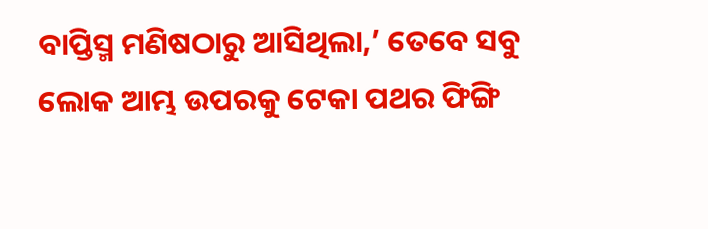ବାପ୍ତିସ୍ମ ମଣିଷଠାରୁ ଆସିଥିଲା,’ ତେବେ ସବୁ ଲୋକ ଆମ୍ଭ ଉପରକୁ ଟେକା ପଥର ଫିଙ୍ଗି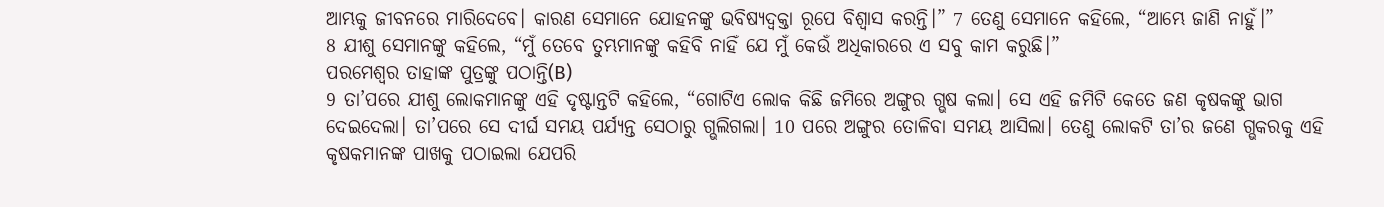ଆମ୍ଭକୁ ଜୀବନରେ ମାରିଦେବେ। କାରଣ ସେମାନେ ଯୋହନଙ୍କୁ ଭବିଷ୍ୟଦ୍ବକ୍ତା ରୂପେ ବିଶ୍ୱାସ କରନ୍ତି।” 7 ତେଣୁ ସେମାନେ କହିଲେ, “ଆମ୍ଭେ ଜାଣି ନାହୁଁ।”
8 ଯୀଶୁ ସେମାନଙ୍କୁ କହିଲେ, “ମୁଁ ତେବେ ତୁମ୍ଭମାନଙ୍କୁ କହିବି ନାହିଁ ଯେ ମୁଁ କେଉଁ ଅଧିକାରରେ ଏ ସବୁ କାମ କରୁଛି।”
ପରମେଶ୍ୱର ତାହାଙ୍କ ପୁତ୍ରଙ୍କୁ ପଠାନ୍ତି(B)
9 ତା’ପରେ ଯୀଶୁ ଲୋକମାନଙ୍କୁ ଏହି ଦୃଷ୍ଟାନ୍ତଟି କହିଲେ, “ଗୋଟିଏ ଲୋକ କିଛି ଜମିରେ ଅଙ୍ଗୁର ଗ୍ଭଷ କଲା। ସେ ଏହି ଜମିଟି କେତେ ଜଣ କୃଷକଙ୍କୁ ଭାଗ ଦେଇଦେଲା। ତା’ପରେ ସେ ଦୀର୍ଘ ସମୟ ପର୍ଯ୍ୟନ୍ତ ସେଠାରୁ ଗ୍ଭଲିଗଲା। 10 ପରେ ଅଙ୍ଗୁର ତୋଳିବା ସମୟ ଆସିଲା। ତେଣୁ ଲୋକଟି ତା’ର ଜଣେ ଗ୍ଭକରକୁ ଏହି କୃଷକମାନଙ୍କ ପାଖକୁ ପଠାଇଲା ଯେପରି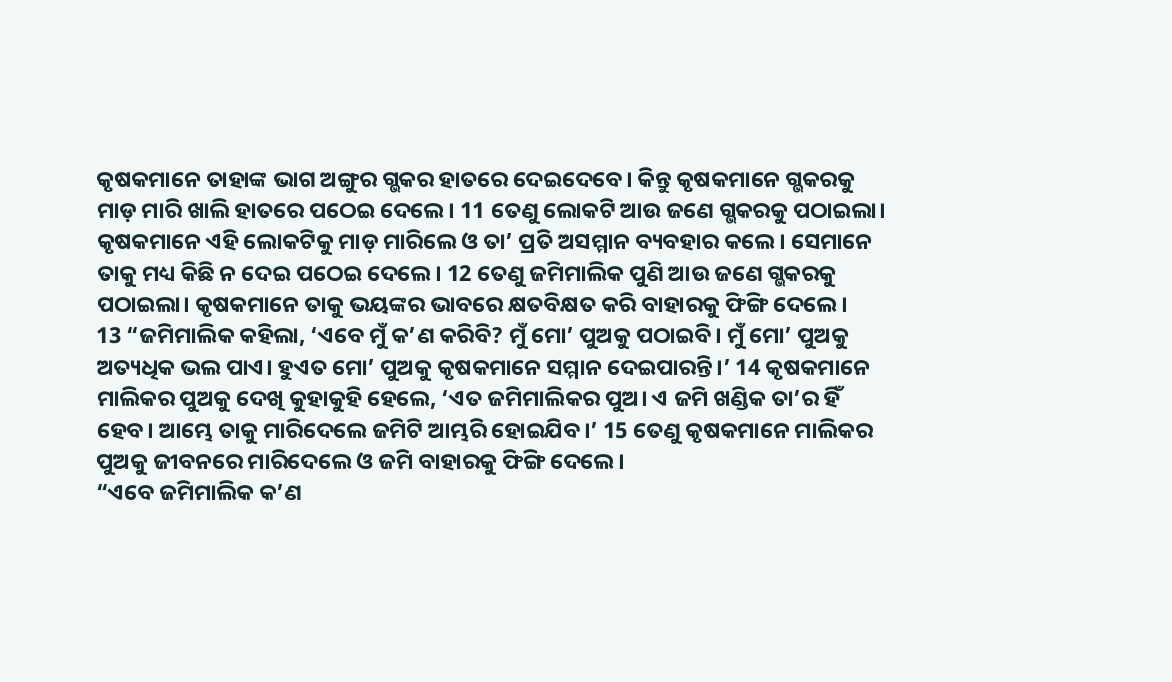କୃଷକମାନେ ତାହାଙ୍କ ଭାଗ ଅଙ୍ଗୁର ଗ୍ଭକର ହାତରେ ଦେଇଦେବେ। କିନ୍ତୁ କୃଷକମାନେ ଗ୍ଭକରକୁ ମାଡ଼ ମାରି ଖାଲି ହାତରେ ପଠେଇ ଦେଲେ। 11 ତେଣୁ ଲୋକଟି ଆଉ ଜଣେ ଗ୍ଭକରକୁ ପଠାଇଲା। କୃଷକମାନେ ଏହି ଲୋକଟିକୁ ମାଡ଼ ମାରିଲେ ଓ ତା’ ପ୍ରତି ଅସମ୍ମାନ ବ୍ୟବହାର କଲେ। ସେମାନେ ତାକୁ ମଧ୍ୟ କିଛି ନ ଦେଇ ପଠେଇ ଦେଲେ। 12 ତେଣୁ ଜମିମାଲିକ ପୁଣି ଆଉ ଜଣେ ଗ୍ଭକରକୁ ପଠାଇଲା। କୃଷକମାନେ ତାକୁ ଭୟଙ୍କର ଭାବରେ କ୍ଷତବିକ୍ଷତ କରି ବାହାରକୁ ଫିଙ୍ଗି ଦେଲେ।
13 “ଜମିମାଲିକ କହିଲା, ‘ଏବେ ମୁଁ କ’ଣ କରିବି? ମୁଁ ମୋ’ ପୁଅକୁ ପଠାଇବି। ମୁଁ ମୋ’ ପୁଅକୁ ଅତ୍ୟଧିକ ଭଲ ପାଏ। ହୁଏତ ମୋ’ ପୁଅକୁ କୃଷକମାନେ ସମ୍ମାନ ଦେଇପାରନ୍ତି।’ 14 କୃଷକମାନେ ମାଲିକର ପୁଅକୁ ଦେଖି କୁହାକୁହି ହେଲେ, ‘ଏତ ଜମିମାଲିକର ପୁଅ। ଏ ଜମି ଖଣ୍ଡିକ ତା’ର ହିଁ ହେବ। ଆମ୍ଭେ ତାକୁ ମାରିଦେଲେ ଜମିଟି ଆମ୍ଭରି ହୋଇଯିବ।’ 15 ତେଣୁ କୃଷକମାନେ ମାଲିକର ପୁଅକୁ ଜୀବନରେ ମାରିଦେଲେ ଓ ଜମି ବାହାରକୁ ଫିଙ୍ଗି ଦେଲେ।
“ଏବେ ଜମିମାଲିକ କ’ଣ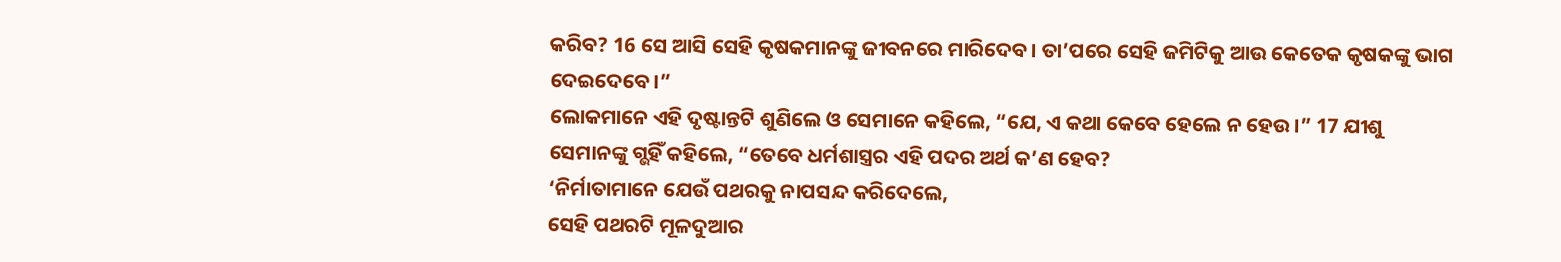କରିବ? 16 ସେ ଆସି ସେହି କୃଷକମାନଙ୍କୁ ଜୀବନରେ ମାରିଦେବ। ତା’ପରେ ସେହି ଜମିଟିକୁ ଆଉ କେତେକ କୃଷକଙ୍କୁ ଭାଗ ଦେଇଦେବେ।”
ଲୋକମାନେ ଏହି ଦୃଷ୍ଟାନ୍ତଟି ଶୁଣିଲେ ଓ ସେମାନେ କହିଲେ, “ଯେ, ଏ କଥା କେବେ ହେଲେ ନ ହେଉ।” 17 ଯୀଶୁ ସେମାନଙ୍କୁ ଗ୍ଭହିଁ କହିଲେ, “ତେବେ ଧର୍ମଶାସ୍ତ୍ରର ଏହି ପଦର ଅର୍ଥ କ’ଣ ହେବ?
‘ନିର୍ମାତାମାନେ ଯେଉଁ ପଥରକୁ ନାପସନ୍ଦ କରିଦେଲେ,
ସେହି ପଥରଟି ମୂଳଦୁଆର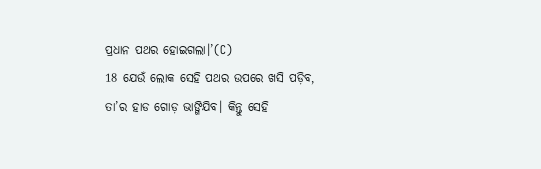ପ୍ରଧାନ ପଥର ହୋଇଗଲା।’(C)
18 ଯେଉଁ ଲୋକ ସେହି ପଥର ଉପରେ ଖସି ପଡ଼ିବ, ତା’ର ହାଡ ଗୋଡ଼ ଭାଙ୍ଗିଯିବ। କିନ୍ତୁ ସେହି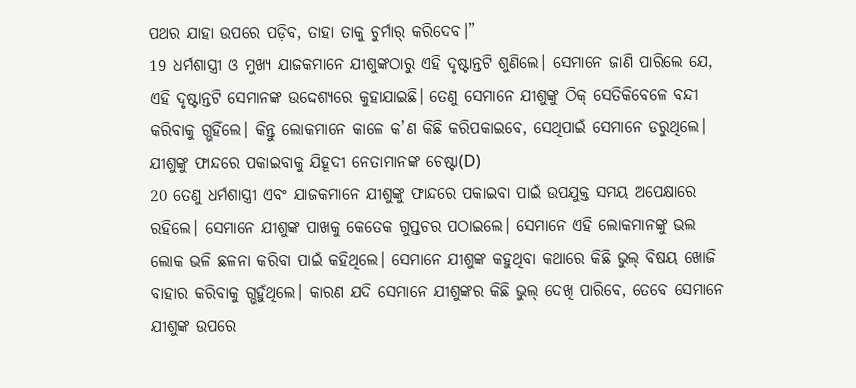ପଥର ଯାହା ଉପରେ ପଡ଼ିବ, ତାହା ତାକୁ ଚୁର୍ମାର୍ କରିଦେବ।”
19 ଧର୍ମଶାସ୍ତ୍ରୀ ଓ ମୁଖ୍ୟ ଯାଜକମାନେ ଯୀଶୁଙ୍କଠାରୁ ଏହି ଦୃଷ୍ଟାନ୍ତଟି ଶୁଣିଲେ। ସେମାନେ ଜାଣି ପାରିଲେ ଯେ, ଏହି ଦୃଷ୍ଟାନ୍ତଟି ସେମାନଙ୍କ ଉଦ୍ଦେଶ୍ୟରେ କୁହାଯାଇଛି। ତେଣୁ ସେମାନେ ଯୀଶୁଙ୍କୁ ଠିକ୍ ସେତିକିବେଳେ ବନ୍ଦୀ କରିବାକୁ ଗ୍ଭହିଁଲେ। କିନ୍ତୁ ଲୋକମାନେ କାଳେ କ’ଣ କିଛି କରିପକାଇବେ, ସେଥିପାଇଁ ସେମାନେ ଡରୁଥିଲେ।
ଯୀଶୁଙ୍କୁ ଫାନ୍ଦରେ ପକାଇବାକୁ ଯିହୂଦୀ ନେତାମାନଙ୍କ ଚେଷ୍ଟା(D)
20 ତେଣୁ ଧର୍ମଶାସ୍ତ୍ରୀ ଏବଂ ଯାଜକମାନେ ଯୀଶୁଙ୍କୁ ଫାନ୍ଦରେ ପକାଇବା ପାଇଁ ଉପଯୁକ୍ତ ସମୟ ଅପେକ୍ଷାରେ ରହିଲେ। ସେମାନେ ଯୀଶୁଙ୍କ ପାଖକୁ କେତେକ ଗୁପ୍ତଚର ପଠାଇଲେ। ସେମାନେ ଏହି ଲୋକମାନଙ୍କୁ ଭଲ ଲୋକ ଭଳି ଛଳନା କରିବା ପାଇଁ କହିଥିଲେ। ସେମାନେ ଯୀଶୁଙ୍କ କହୁଥିବା କଥାରେ କିଛି ଭୁଲ୍ ବିଷୟ ଖୋଜି ବାହାର କରିବାକୁ ଗ୍ଭହୁଁଥିଲେ। କାରଣ ଯଦି ସେମାନେ ଯୀଶୁଙ୍କର କିଛି ଭୁଲ୍ ଦେଖି ପାରିବେ, ତେବେ ସେମାନେ ଯୀଶୁଙ୍କ ଉପରେ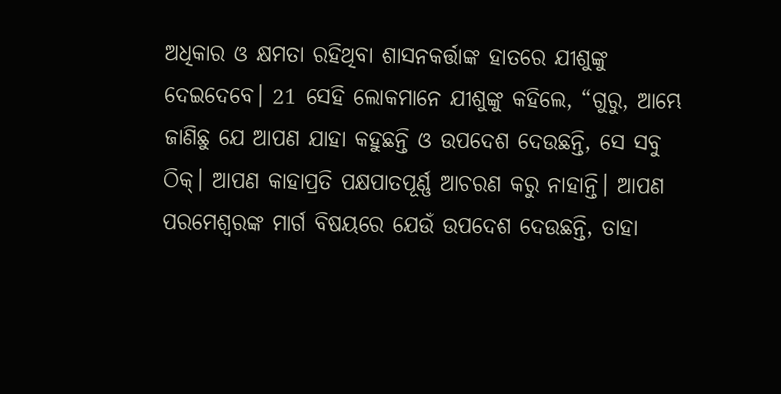ଅଧିକାର ଓ କ୍ଷମତା ରହିଥିବା ଶାସନକର୍ତ୍ତାଙ୍କ ହାତରେ ଯୀଶୁଙ୍କୁ ଦେଇଦେବେ। 21 ସେହି ଲୋକମାନେ ଯୀଶୁଙ୍କୁ କହିଲେ, “ଗୁରୁ, ଆମ୍ଭେ ଜାଣିଛୁ ଯେ ଆପଣ ଯାହା କହୁଛନ୍ତି ଓ ଉପଦେଶ ଦେଉଛନ୍ତି, ସେ ସବୁ ଠିକ୍। ଆପଣ କାହାପ୍ରତି ପକ୍ଷପାତପୂର୍ଣ୍ଣ ଆଚରଣ କରୁ ନାହାନ୍ତି। ଆପଣ ପରମେଶ୍ୱରଙ୍କ ମାର୍ଗ ବିଷୟରେ ଯେଉଁ ଉପଦେଶ ଦେଉଛନ୍ତି, ତାହା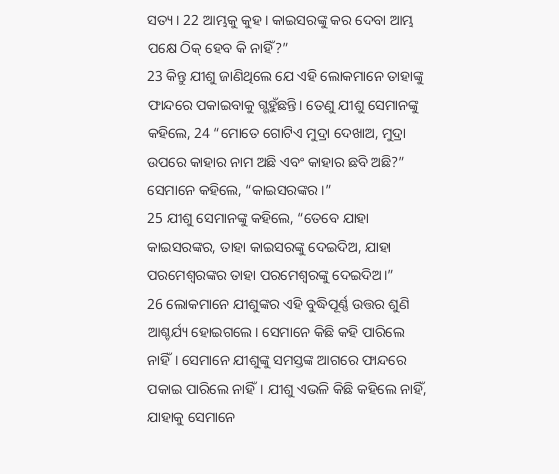ସତ୍ୟ। 22 ଆମ୍ଭକୁ କୁହ। କାଇସରଙ୍କୁ କର ଦେବା ଆମ୍ଭ ପକ୍ଷେ ଠିକ୍ ହେବ କି ନାହିଁ?”
23 କିନ୍ତୁ ଯୀଶୁ ଜାଣିଥିଲେ ଯେ ଏହି ଲୋକମାନେ ତାହାଙ୍କୁ ଫାନ୍ଦରେ ପକାଇବାକୁ ଗ୍ଭହୁଁଛନ୍ତି। ତେଣୁ ଯୀଶୁ ସେମାନଙ୍କୁ କହିଲେ, 24 “ମୋତେ ଗୋଟିଏ ମୁଦ୍ରା ଦେଖାଅ, ମୁଦ୍ରା ଉପରେ କାହାର ନାମ ଅଛି ଏବଂ କାହାର ଛବି ଅଛି?”
ସେମାନେ କହିଲେ, “କାଇସରଙ୍କର।”
25 ଯୀଶୁ ସେମାନଙ୍କୁ କହିଲେ, “ତେବେ ଯାହା କାଇସରଙ୍କର, ତାହା କାଇସରଙ୍କୁ ଦେଇଦିଅ, ଯାହା ପରମେଶ୍ୱରଙ୍କର ତାହା ପରମେଶ୍ୱରଙ୍କୁ ଦେଇଦିଅ।”
26 ଲୋକମାନେ ଯୀଶୁଙ୍କର ଏହି ବୁଦ୍ଧିପୂର୍ଣ୍ଣ ଉତ୍ତର ଶୁଣି ଆଶ୍ଚର୍ଯ୍ୟ ହୋଇଗଲେ। ସେମାନେ କିଛି କହି ପାରିଲେ ନାହିଁ। ସେମାନେ ଯୀଶୁଙ୍କୁ ସମସ୍ତଙ୍କ ଆଗରେ ଫାନ୍ଦରେ ପକାଇ ପାରିଲେ ନାହିଁ। ଯୀଶୁ ଏଭଳି କିଛି କହିଲେ ନାହିଁ, ଯାହାକୁ ସେମାନେ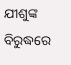ଯୀଶୁଙ୍କ ବିରୁଦ୍ଧରେ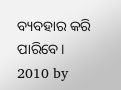ବ୍ୟବହାର କରି ପାରିବେ।
2010 by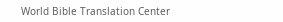World Bible Translation Center